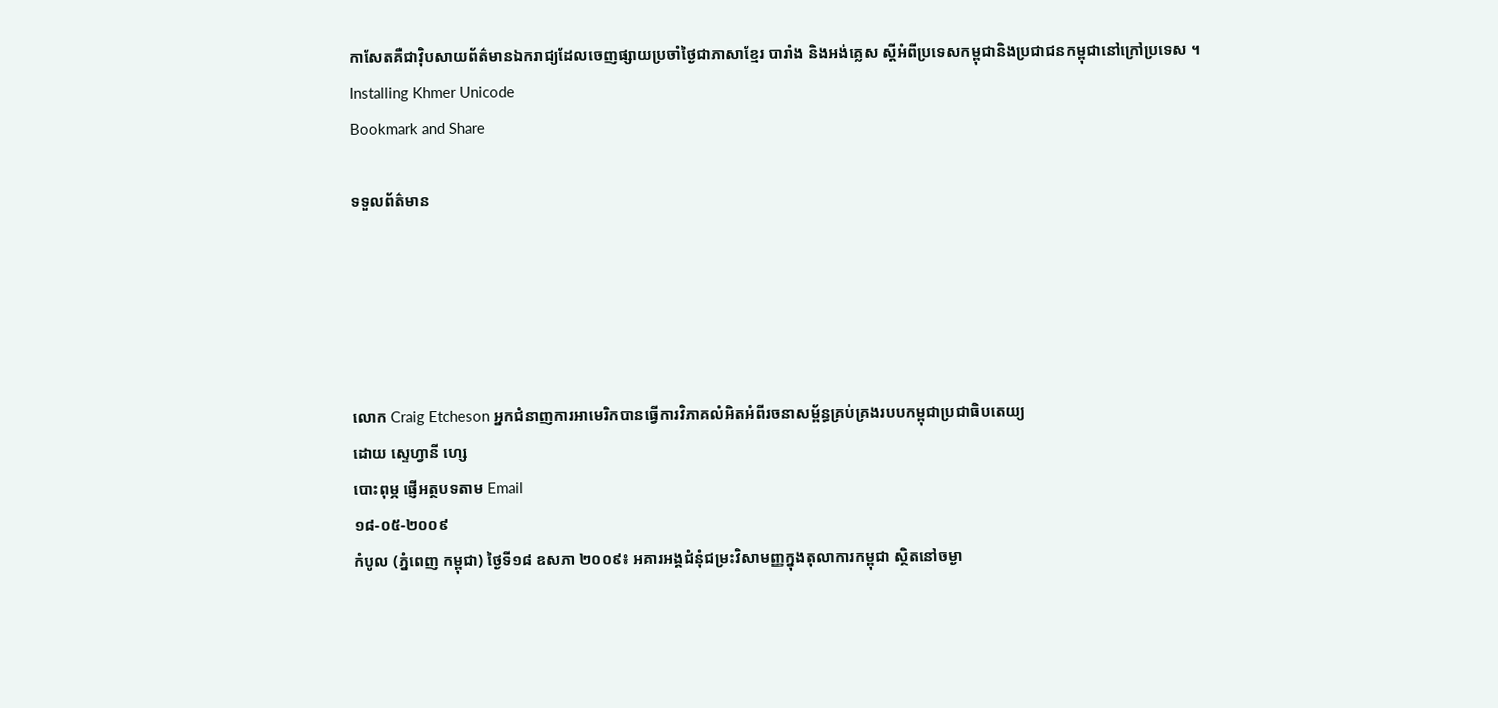កាសែតគឺជាវ៉ិបសាយព័ត៌មានឯករាជ្យដែលចេញផ្សាយប្រចាំថ្ងៃជាភាសាខ្មែរ បារាំង និងអង់គ្លេស ស្តីអំពីប្រទេសកម្ពុជានិងប្រជាជនកម្ពុជានៅក្រៅប្រទេស ។
Installing Khmer Unicode
Bookmark and Share

ទទួលព័ត៌មាន





លោក Craig Etcheson អ្នកជំនាញការអាមេរិកបានធ្វើការវិភាគលំអិតអំពីរចនាសម្ព័ន្ធគ្រប់គ្រងរបបកម្ពុជាប្រជាធិបតេយ្យ
ដោយ ស្ទេហ្វានី ហ្សេ
បោះពុម្ភ ផ្ញើអត្ថបទតាម Email
១៨-០៥-២០០៩
កំបូល (ភ្នំពេញ កម្ពុជា) ថ្ងៃទី១៨ ឧសភា ២០០៩៖ អគារអង្គជំនុំជម្រះវិសាមញ្ញក្នុងតុលាការកម្ពុជា ស្ថិតនៅចម្ងា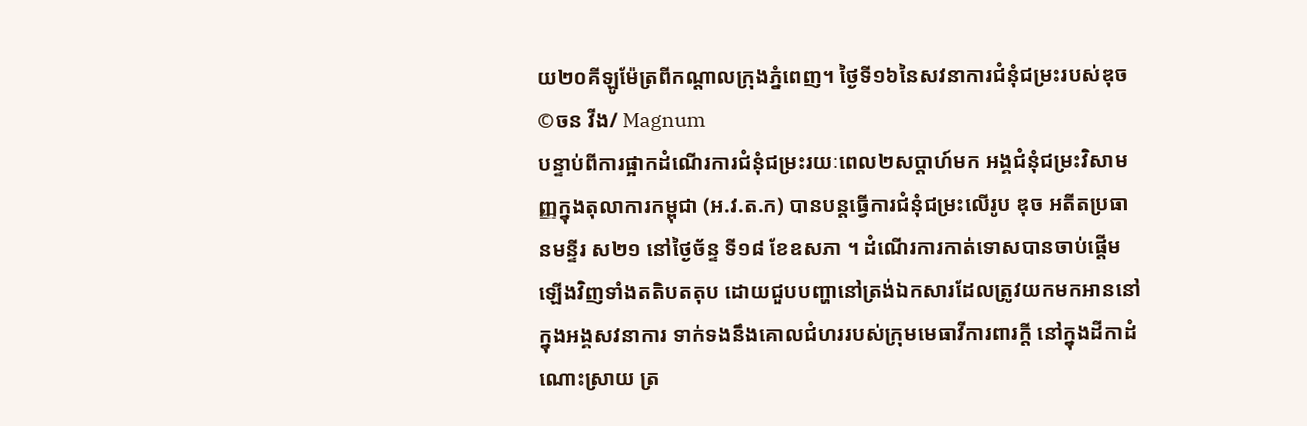យ២០គីឡូម៉ែត្រពីកណ្តាលក្រុងភ្នំពេញ។ ថ្ងៃទី១៦នៃសវនាការជំនុំជម្រះរបស់ឌុច
©ចន វីង/ Magnum
បន្ទាប់ពីការផ្អាកដំណើរការជំនុំជម្រះរយៈពេល២សប្តាហ៍មក អង្គជំនុំជម្រះវិសាមញ្ញក្នុងតុលាការកម្ពុជា (អ.វ.ត.ក) បានបន្តធ្វើការជំនុំជម្រះលើរូប ឌុច អតីតប្រធានមន្ទីរ ស២១ នៅថ្ងៃច័ន្ទ ទី១៨ ខែឧសភា ។ ដំណើរការកាត់ទោសបានចាប់ផ្តើមឡើងវិញទាំងតតិបតតុប ដោយជួបបញ្ហានៅត្រង់ឯកសារដែលត្រូវយកមកអាននៅក្នុងអង្គសវនាការ ទាក់ទងនឹងគោលជំហររបស់ក្រុមមេធាវីការពារក្តី នៅក្នុងដីកាដំណោះស្រាយ ត្រ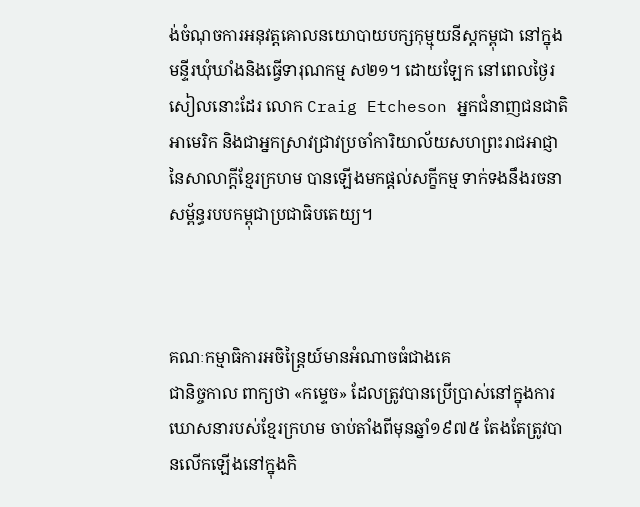ង់ចំណុចការអនុវត្តគោលនយោបាយបក្សកុម្មុយនីស្តកម្ពុជា នៅក្នុងមន្ទីរឃុំឃាំងនិងធ្វើទារុណកម្ម ស២១។ ដោយឡែក នៅពេលថ្ងៃរសៀលនោះដែរ លោក Craig Etcheson អ្នកជំនាញជនជាតិអាមេរិក និងជាអ្នកស្រាវជ្រាវប្រចាំការិយាល័យសហព្រះរាជអាជ្ញានៃសាលាក្តីខ្មែរក្រហម បានឡើងមកផ្តល់សក្ខីកម្ម ទាក់ទងនឹងរចនាសម្ព័ន្ធរបបកម្ពុជាប្រជាធិបតេយ្យ។



គណៈកម្មាធិការអចិន្ត្រៃយ៍មានអំណាចធំជាងគេ
ជានិច្ចកាល ពាក្យថា «កម្ទេច» ដែលត្រូវបានប្រើប្រាស់នៅក្នុងការឃោសនារបស់ខ្មែរក្រហម ចាប់តាំងពីមុនឆ្នាំ១៩៧៥ តែងតែត្រូវបានលើកឡើងនៅក្នុងកិ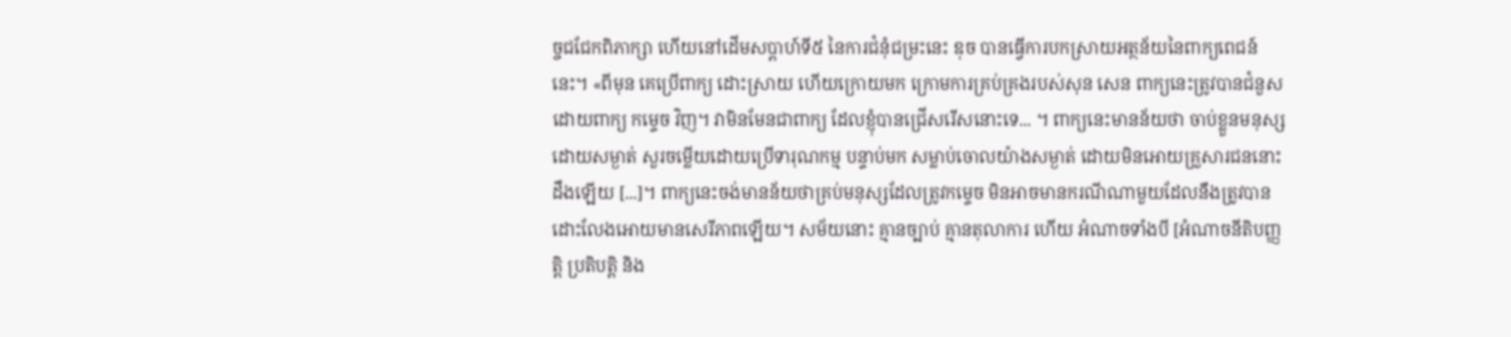ច្ចជជែកពិភាក្សា ហើយនៅដើមសប្តាហ៍ទី៥ នៃការជំនុំជម្រះនេះ ឌុច បានធ្វើការបកស្រាយអត្ថន័យនៃពាក្យពេជន៍នេះ។ «ពីមុន គេប្រើពាក្យ ដោះស្រាយ ហើយក្រោយមក ក្រោមការគ្រប់គ្រងរបស់សុន សេន ពាក្យនេះត្រូវបានជំនួសដោយពាក្យ កម្ទេច វិញ។ វាមិនមែនជាពាក្យ ដែលខ្ញុំបានជ្រើសរើសនោះទេ... ។ ពាក្យនេះមានន័យថា ចាប់ខ្លួនមនុស្សដោយសម្ងាត់ សួរចម្លើយដោយប្រើទារុណកម្ម បន្ទាប់មក សម្លាប់ចោលយ៉ាងសម្ងាត់ ដោយមិនអោយគ្រួសារជននោះដឹងឡើយ [...]។ ពាក្យនេះចង់មានន័យថាគ្រប់មនុស្សដែលត្រូវកម្ទេច មិនអាចមានករណីណាមួយដែលនឹងត្រូវបានដោះលែងអោយមានសេរីភាពឡើយ។ សម័យនោះ គ្មានច្បាប់ គ្មានតុលាការ ហើយ អំណាចទាំងបី [អំណាចនីតិបញ្ញត្តិ ប្រតិបត្តិ និង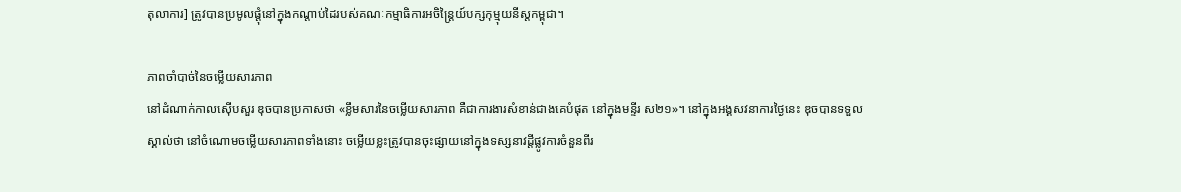តុលាការ] ត្រូវបានប្រមូលផ្តុំនៅក្នុងកណ្តាប់ដៃរបស់គណៈកម្មាធិការអចិន្ត្រៃយ៍បក្សកុម្មុយនីស្តកម្ពុជា។

ភាពចាំបាច់នៃចម្លើយសារភាព
នៅដំណាក់កាលស៊ើបសួរ ឌុចបានប្រកាសថា «ខ្លឹមសារនៃចម្លើយសារភាព គឺជាការងារសំខាន់ជាងគេបំផុត នៅក្នុងមន្ទីរ ស២១»។ នៅក្នុងអង្គសវនាការថ្ងៃនេះ ឌុចបានទទួលស្គាល់ថា នៅចំណោមចម្លើយសារភាពទាំងនោះ ចម្លើយខ្លះត្រូវបានចុះផ្សាយនៅក្នុងទស្សនាវដ្តីផ្លូវការចំនួនពីរ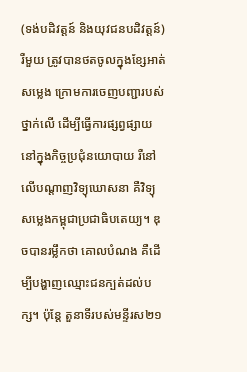(ទង់បដិវត្តន៍ និងយុវជនបដិវត្តន៍) រឺមួយ ត្រូវបានថតចូលក្នុងខ្សែអាត់សម្លេង ក្រោមការចេញបញ្ជារបស់ថ្នាក់លើ ដើម្បីធ្វើការផ្សព្វផ្សាយ នៅក្នុងកិច្ចប្រជុំនយោបាយ រឺនៅលើបណ្តាញវិទ្យុឃោសនា គឺវិទ្យុសម្លេងកម្ពុជាប្រជាធិបតេយ្យ។ ឌុចបានរម្លឹកថា គោលបំណង គឺដើម្បីបង្ហាញឈ្មោះជនក្បត់ដល់បក្ស។ ប៉ុន្តែ តួនាទីរបស់មន្ទីរស២១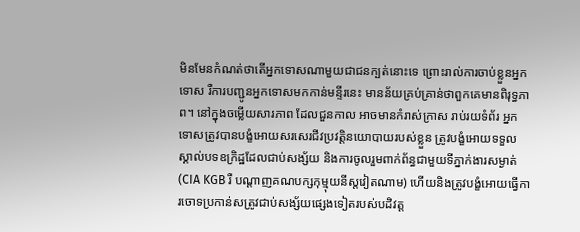មិនមែនកំណត់ថាតើអ្នកទោសណាមួយជាជនក្បត់នោះទេ ព្រោះរាល់ការចាប់ខ្លួនអ្នកទោស រឺការបញ្ជូនអ្នកទោសមកកាន់មន្ទីរនេះ មានន័យគ្រប់គ្រាន់ថាពួកគេមានពិរុទ្ធភាព។ នៅក្នុងចម្លើយសារភាព ដែលជួនកាល អាចមានកំរាស់ក្រាស រាប់រយទំព័រ អ្នកទោសត្រូវបានបង្ខំអោយសរសេរជីវប្រវត្តិនយោបាយរបស់ខ្លួន ត្រូវបង្ខំអោយទទួលស្គាល់បទឧក្រិដ្ឋដែលជាប់សង្ស័យ និងការចូលរួមពាក់ព័ន្ធជាមួយទីភ្នាក់ងារសម្ងាត់ (CIA KGB រឺ បណ្តាញគណបក្សកុម្មុយនីស្តវៀតណាម) ហើយនិងត្រូវបង្ខំអោយធ្វើការចោទប្រកាន់សត្រូវជាប់សង្ស័យផ្សេងទៀតរបស់បដិវត្ត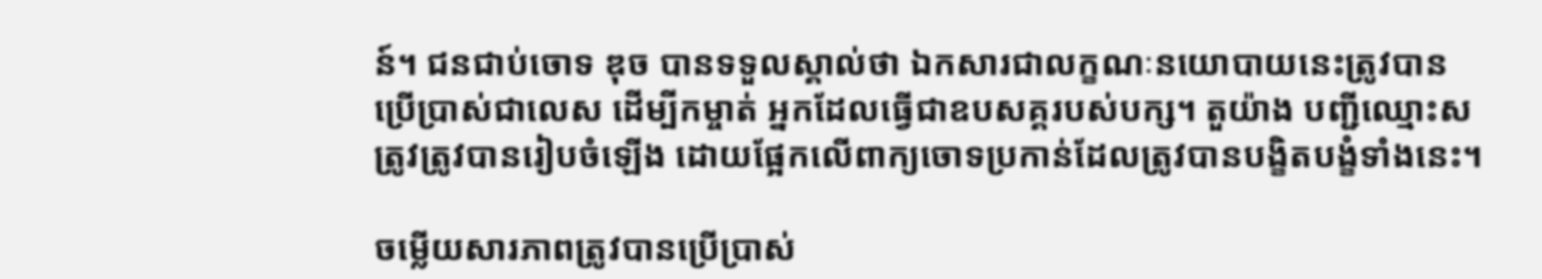ន៍។ ជនជាប់ចោទ ឌុច បានទទួលស្គាល់ថា ឯកសារជាលក្ខណៈនយោបាយនេះត្រូវបានប្រើប្រាស់ជាលេស ដើម្បីកម្ចាត់ អ្នកដែលធ្វើជាឧបសគ្គរបស់បក្ស។ តួយ៉ាង បញ្ជីឈ្មោះសត្រូវត្រូវបានរៀបចំឡើង ដោយផ្អែកលើពាក្យចោទប្រកាន់ដែលត្រូវបានបង្ខិតបង្ខំទាំងនេះ។

ចម្លើយសារភាពត្រូវបានប្រើប្រាស់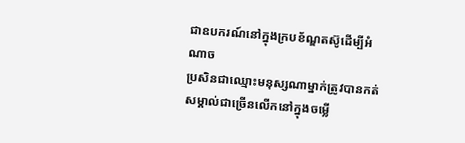ជាឧបករណ៍នៅក្នុងក្របខ័ណ្ឌតស៊ូដើម្បីអំណាច
ប្រសិនជាឈ្មោះមនុស្សណាម្នាក់ត្រូវបានកត់សម្គាល់ជាច្រើនលើកនៅក្នុងចម្លើ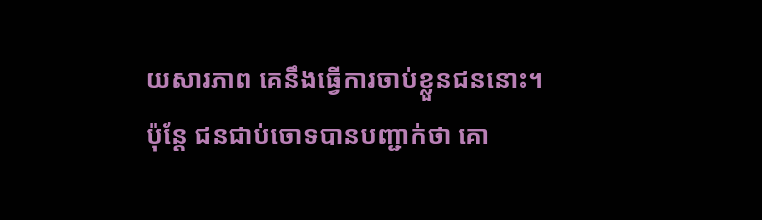យសារភាព គេនឹងធ្វើការចាប់ខ្លួនជននោះ។ ប៉ុន្តែ ជនជាប់ចោទបានបញ្ជាក់ថា គោ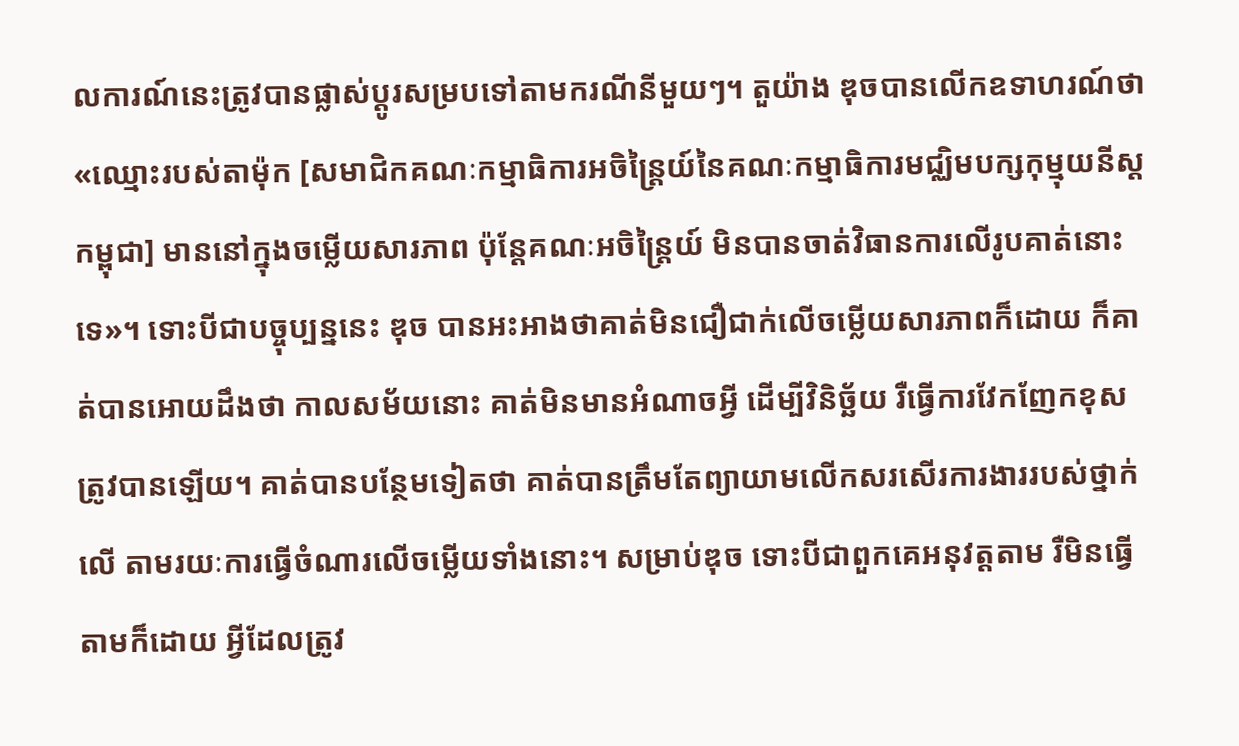លការណ៍នេះត្រូវបានផ្លាស់ប្តូរសម្របទៅតាមករណីនីមួយៗ។ តួយ៉ាង ឌុចបានលើកឧទាហរណ៍ថា «ឈ្មោះរបស់តាម៉ុក [សមាជិកគណៈកម្មាធិការអចិន្រ្តៃយ៍នៃគណៈកម្មាធិការមជ្ឈិមបក្សកុម្មុយនីស្តកម្ពុជា] មាននៅក្នុងចម្លើយសារភាព ប៉ុន្តែគណៈអចិន្រ្តៃយ៍ មិនបានចាត់វិធានការលើរូបគាត់នោះទេ»។ ទោះបីជាបច្ចុប្បន្ននេះ ឌុច បានអះអាងថាគាត់មិនជឿជាក់លើចម្លើយសារភាពក៏ដោយ ក៏គាត់បានអោយដឹងថា កាលសម័យនោះ គាត់មិនមានអំណាចអ្វី ដើម្បីវិនិច្ឆ័យ រឺធ្វើការវែកញែកខុសត្រូវបានឡើយ។ គាត់បានបន្ថែមទៀតថា គាត់បានត្រឹមតែព្យាយាមលើកសរសើរការងាររបស់ថ្នាក់លើ តាមរយៈការធ្វើចំណារលើចម្លើយទាំងនោះ។ សម្រាប់ឌុច ទោះបីជាពួកគេអនុវត្តតាម រឺមិនធ្វើតាមក៏ដោយ អ្វីដែលត្រូវ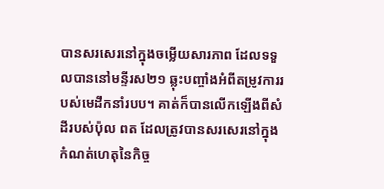បានសរសេរនៅក្នុងចម្លើយសារភាព ដែលទទួលបាននៅមន្ទីរស២១ ឆ្លុះបញ្ចាំងអំពីតម្រូវការរបស់មេដឹកនាំរបប។ គាត់ក៏បានលើកឡើងពីសំដីរបស់ប៉ុល ពត ដែលត្រូវបានសរសេរនៅក្នុងកំណត់ហេតុនៃកិច្ច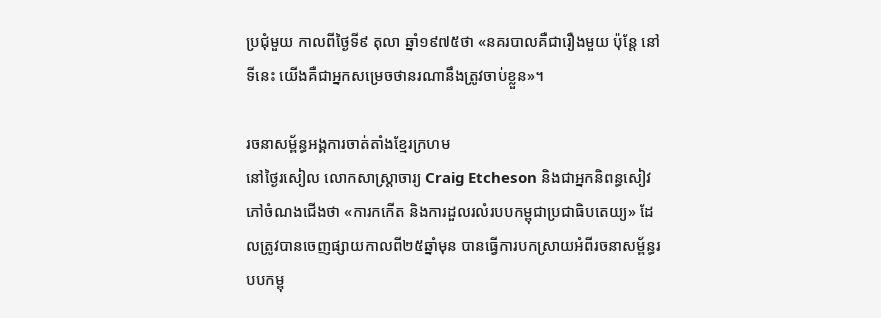ប្រជុំមួយ កាលពីថ្ងៃទី៩ តុលា ឆ្នាំ១៩៧៥ថា «នគរបាលគឺជារឿងមួយ ប៉ុន្តែ នៅទីនេះ យើងគឺជាអ្នកសម្រេចថានរណានឹងត្រូវចាប់ខ្លួន»។

រចនាសម្ព័ន្ធអង្គការចាត់តាំងខ្មែរក្រហម
នៅថ្ងៃរសៀល លោកសាស្រ្តាចារ្យ Craig Etcheson និងជាអ្នកនិពន្ធសៀវភៅចំណងជើងថា «ការកកើត និងការដួលរលំរបបកម្ពុជាប្រជាធិបតេយ្យ» ដែលត្រូវបានចេញផ្សាយកាលពី២៥ឆ្នាំមុន បានធ្វើការបកស្រាយអំពីរចនាសម្ព័ន្ធរបបកម្ពុ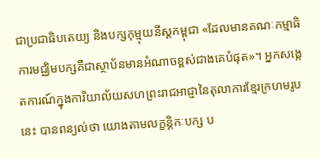ជាប្រជាធិបតេយ្យ និងបក្សកុម្មុយនីស្តកម្ពុជា «ដែលមានគណៈកម្មាធិការមជ្ឈិមបក្សគឺជាស្ថាប័នមានអំណាចខ្ពស់ជាងគេបំផុត»។ អ្នកសង្កេតការណ៍ក្នុងការិយាល័យសហព្រះរាជអាជ្ញានៃតុលាការខ្មែរក្រហមរូបនេះ បានពន្យល់ថា យោងតាមលក្ខន្តិកៈបក្ស ប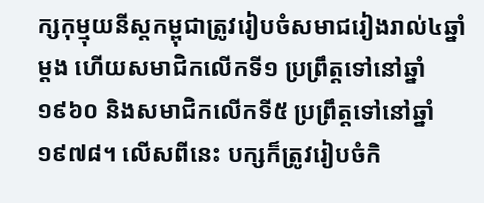ក្សកុម្មុយនីស្តកម្ពុជាត្រូវរៀបចំសមាជរៀងរាល់៤ឆ្នាំម្តង ហើយសមាជិកលើកទី១ ប្រព្រឹត្តទៅនៅឆ្នាំ១៩៦០ និងសមាជិកលើកទី៥ ប្រព្រឹត្តទៅនៅឆ្នាំ១៩៧៨។ លើសពីនេះ បក្សក៏ត្រូវរៀបចំកិ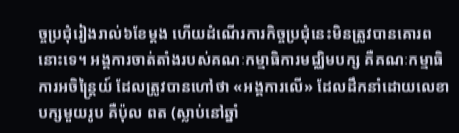ច្ចប្រជុំរៀងរាល់៦ខែម្តង ហើយដំណើរការកិច្ចប្រជុំនេះមិនត្រូវបានគោរពនោះទេ។ អង្គការចាត់តាំងរបស់គណៈកម្មាធិការមជ្ឈិមបក្ស គឺគណៈកម្មាធិការអចិន្រ្តៃយ៍ ដែលត្រូវបានហៅថា «អង្គការលើ» ដែលដឹកនាំដោយលេខាបក្សមួយរូប គឺប៉ុល ពត (ស្លាប់នៅឆ្នាំ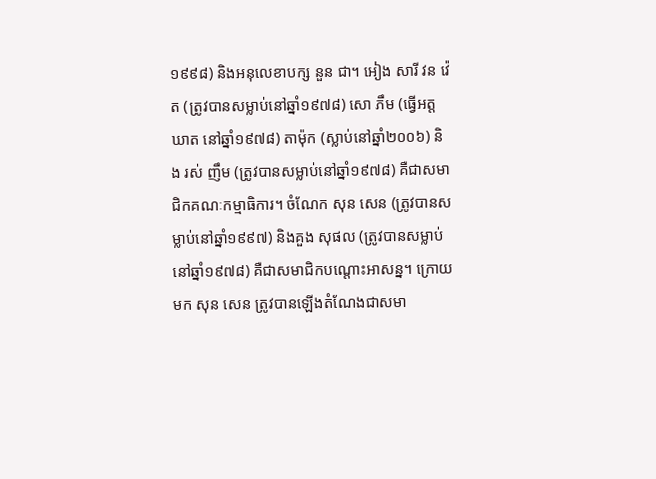១៩៩៨) និងអនុលេខាបក្ស នួន ជា។ អៀង សារី វន វ៉េត (ត្រូវបានសម្លាប់នៅឆ្នាំ១៩៧៨) សោ ភឹម (ធ្វើអត្តឃាត នៅឆ្នាំ១៩៧៨) តាម៉ុក (ស្លាប់នៅឆ្នាំ២០០៦) និង រស់ ញឹម (ត្រូវបានសម្លាប់នៅឆ្នាំ១៩៧៨) គឺជាសមាជិកគណៈកម្មាធិការ។ ចំណែក សុន សេន (ត្រូវបានសម្លាប់នៅឆ្នាំ១៩៩៧) និងគួង សុផល (ត្រូវបានសម្លាប់នៅឆ្នាំ១៩៧៨) គឺជាសមាជិកបណ្តោះអាសន្ន។ ក្រោយមក សុន សេន ត្រូវបានឡើងតំណែងជាសមា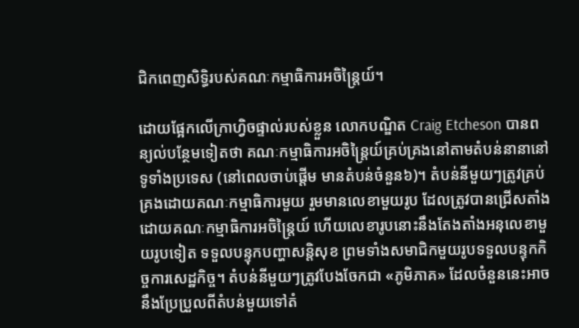ជិកពេញសិទ្ធិរបស់គណៈកម្មាធិការអចិន្រ្តៃយ៍។

ដោយផ្អែកលើក្រាហ្វិចផ្ទាល់របស់ខ្លួន លោកបណ្ឌិត Craig Etcheson បានពន្យល់បន្ថែមទៀតថា គណៈកម្មាធិការអចិន្រ្តៃយ៍គ្រប់គ្រងនៅតាមតំបន់នានានៅទូទាំងប្រទេស (នៅពេលចាប់ផ្តើម មានតំបន់ចំនួន៦)។ តំបន់នីមួយៗត្រូវគ្រប់គ្រងដោយគណៈកម្មាធិការមួយ រួមមានលេខាមួយរូប ដែលត្រូវបានជ្រើសតាំងដោយគណៈកម្មាធិការអចិន្រ្តៃយ៍ ហើយលេខារូបនោះនឹងតែងតាំងអនុលេខាមួយរូបទៀត ទទួលបន្ទុកបញ្ហាសន្តិសុខ ព្រមទាំងសមាជិកមួយរូបទទួលបន្ទុកកិច្ចការសេដ្ឋកិច្ច។ តំបន់នីមួយៗត្រូវបែងចែកជា «ភូមិភាគ» ដែលចំនួននេះអាចនឹងប្រែប្រួលពីតំបន់មួយទៅតំ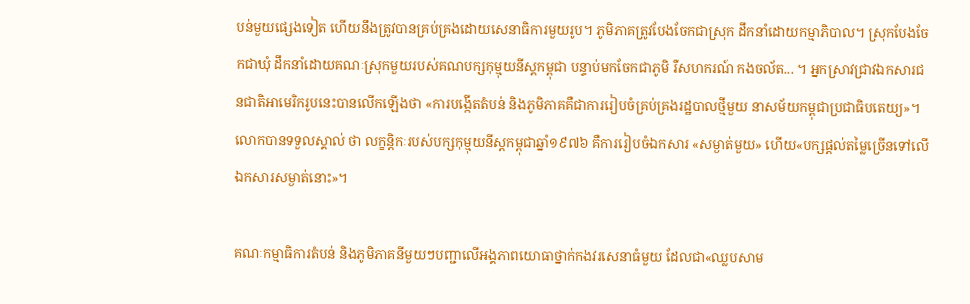បន់មួយផ្សេងទៀត ហើយនឹងត្រូវបានគ្រប់គ្រងដោយសេនាធិការមួយរូប។ ភូមិភាគត្រូវបែងចែកជាស្រុក ដឹកនាំដោយកម្មាភិបាល។ ស្រុកបែងចែកជាឃុំ ដឹកនាំដោយគណៈស្រុកមួយរបស់គណបក្សកុម្មុយនីស្តកម្ពុជា បន្ទាប់មកចែកជាភូមិ រឺសហករណ៍ កងចល័ត... ។ អ្នកស្រាវជ្រាវឯកសារជនជាតិអាមេរិករូបនេះបានលើកឡើងថា «ការបង្កើតតំបន់ និងភូមិភាគគឺជាការរៀបចំគ្រប់គ្រងរដ្ឋបាលថ្មីមួយ នាសម័យកម្ពុជាប្រជាធិបតេយ្យ»។ លោកបានទទួលស្គាល់ ថា លក្ខន្តិកៈរបស់បក្សកុម្មុយនីស្តកម្ពុជាឆ្នាំ១៩៧៦ គឺការរៀបចំឯកសារ «សម្ងាត់មួយ» ហើយ«បក្សផ្តល់តម្លៃច្រើនទៅលើឯកសារសម្ងាត់នោះ»។

គណៈកម្មាធិការតំបន់ និងភូមិភាគនីមួយៗបញ្ជាលើអង្គភាពយោធាថ្នាក់កងវរសេនាធំមួយ ដែលជា«ឈ្លបសាម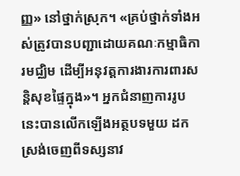ញ្ញ» នៅថ្នាក់ស្រុក។ «គ្រប់ថ្នាក់ទាំងអស់ត្រូវបានបញ្ជាដោយគណៈកម្មាធិការមជ្ឈិម ដើម្បីអនុវត្តការងារការពារសន្តិសុខផ្ទៃក្នុង»។ អ្នកជំនាញការរូបនេះបានលើកឡើងអត្ថបទមួយ ដកស្រង់ចេញពីទស្សនាវ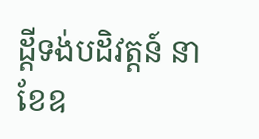ដ្តីទង់បដិវត្តន៍ នាខែឧ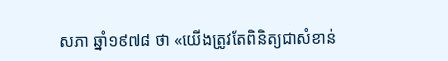សភា ឆ្នាំ១៩៧៨ ថា «យើងត្រូវតែពិនិត្យជាសំខាន់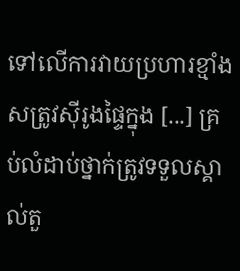ទៅលើការវាយប្រហារខ្មាំងសត្រូវស៊ីរូងផ្ទៃក្នុង [...] គ្រប់លំដាប់ថ្នាក់ត្រូវទទួលស្គាល់តួ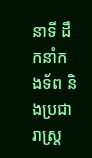នាទី ដឹកនាំកងទ័ព និងប្រជារាស្រ្ត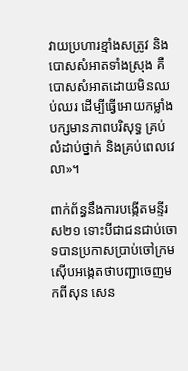វាយប្រហារខ្មាំងសត្រូវ និងបោសសំអាតទាំងស្រុង គឺបោសសំអាតដោយមិនឈប់ឈរ ដើម្បីធ្វើអោយកម្លាំងបក្សមានភាពបរិសុទ្ធ គ្រប់លំដាប់ថ្នាក់ និងគ្រប់ពេលវេលា»។

ពាក់ព័ន្ធនឹងការបង្កើតមន្ទីរស២១ ទោះបីជាជនជាប់ចោទបានប្រកាសប្រាប់ចៅក្រមស៊ើបអង្កេតថាបញ្ជាចេញមកពីសុន សេន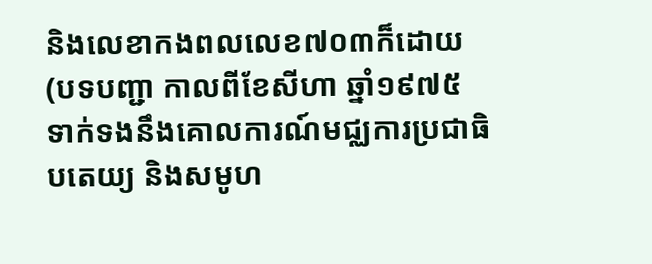និងលេខាកងពលលេខ៧០៣ក៏ដោយ (បទបញ្ជា កាលពីខែសីហា ឆ្នាំ១៩៧៥ ទាក់ទងនឹងគោលការណ៍មជ្ឈការប្រជាធិបតេយ្យ និងសមូហ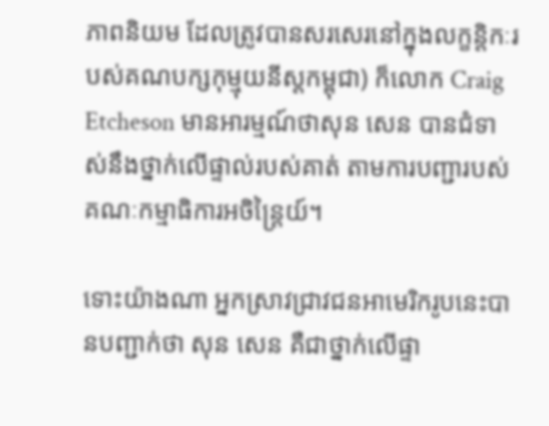ភាពនិយម ដែលត្រូវបានសរសេរនៅក្នុងលក្ខន្តិកៈរបស់គណបក្សកុម្មុយនីស្តកម្ពុជា) ក៏លោក Craig Etcheson មានអារម្មណ៍ថាសុន សេន បានជំទាស់នឹងថ្នាក់លើផ្ទាល់របស់គាត់ តាមការបញ្ជារបស់គណៈកម្មាធិការអចិន្រ្តៃយ៍។

ទោះយ៉ាងណា អ្នកស្រាវជ្រាវជនអាមេរិករូបនេះបានបញ្ជាក់ថា សុន សេន គឺជាថ្នាក់លើផ្ទា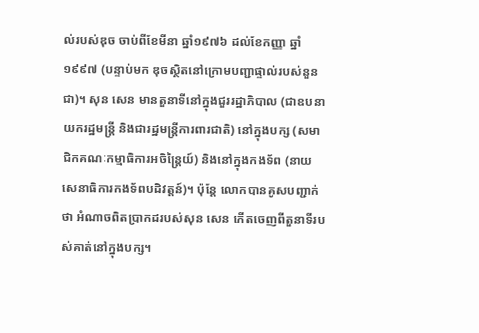ល់របស់ឌុច ចាប់ពីខែមីនា ឆ្នាំ១៩៧៦ ដល់ខែកញ្ញា ឆ្នាំ១៩៩៧ (បន្ទាប់មក ឌុចស្ថិតនៅក្រោមបញ្ជាផ្ទាល់របស់នួន ជា)។ សុន សេន មានតួនាទីនៅក្នុងជួររដ្ឋាភិបាល (ជាឧបនាយករដ្ឋមន្រ្តី និងជារដ្ឋមន្រ្តីការពារជាតិ) នៅក្នុងបក្ស (សមាជិកគណៈកម្មាធិការអចិន្រ្តៃយ៍) និងនៅក្នុងកងទ័ព (នាយសេនាធិការកងទ័ពបដិវត្តន៍)។ ប៉ុន្តែ លោកបានគូសបញ្ជាក់ថា អំណាចពិតប្រាកដរបស់សុន សេន កើតចេញពីតួនាទីរបស់គាត់នៅក្នុងបក្ស។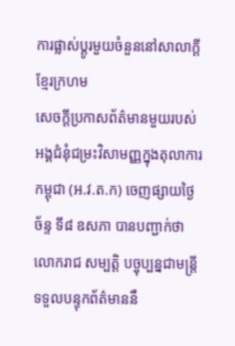ការផ្លាស់ប្តូរមួយចំនួននៅសាលាក្តីខ្មែរក្រហម
សេចក្តីប្រកាសព័ត៌មានមួយរបស់អង្គជំនុំជម្រះវិសាមញ្ញក្នុងតុលាការកម្ពុជា (អ.វ.ត.ក) ចេញផ្សាយថ្ងៃច័ន្ទ ទី៨ ឧសភា បានបញ្ជាក់ថាលោករាជ សម្បត្តិ បច្ចុប្បន្នជាមន្រ្តីទទួលបន្ទុកព័ត៌មាននឹ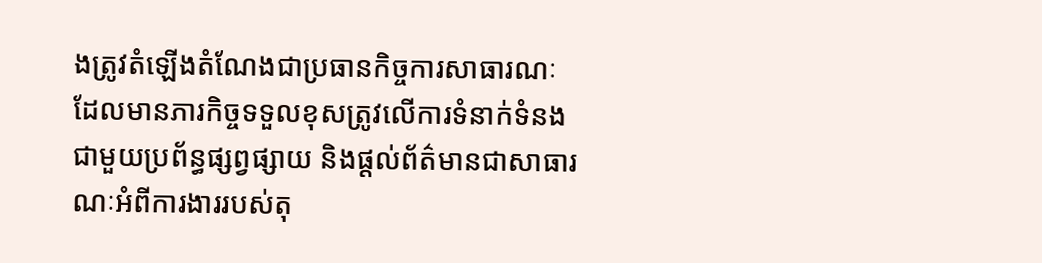ងត្រូវតំឡើងតំណែងជាប្រធានកិច្ចការសាធារណៈ ដែលមានភារកិច្ចទទួលខុសត្រូវលើការទំនាក់ទំនងជាមួយប្រព័ន្ធផ្សព្វផ្សាយ និងផ្តល់ព័ត៌មានជាសាធារណៈអំពីការងាររបស់តុ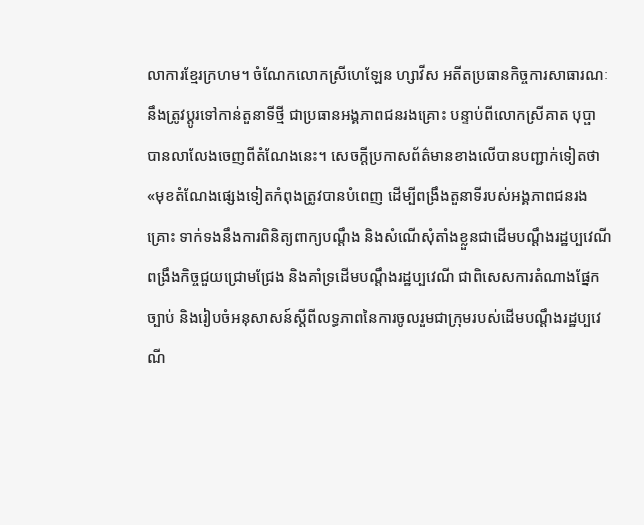លាការខ្មែរក្រហម។ ចំណែកលោកស្រីហេឡែន ហ្សាវីស អតីតប្រធានកិច្ចការសាធារណៈនឹងត្រូវប្តូរទៅកាន់តួនាទីថ្មី ជាប្រធានអង្គភាពជនរងគ្រោះ បន្ទាប់ពីលោកស្រីគាត បុប្ផា បានលាលែងចេញពីតំណែងនេះ។ សេចក្តីប្រកាសព័ត៌មានខាងលើបានបញ្ជាក់ទៀតថា «មុខតំណែងផ្សេងទៀតកំពុងត្រូវបានបំពេញ ដើម្បីពង្រឹងតួនាទីរបស់អង្គភាពជនរងគ្រោះ ទាក់ទងនឹងការពិនិត្យពាក្យបណ្តឹង និងសំណើសុំតាំងខ្លួនជាដើមបណ្តឹងរដ្ឋប្បវេណី ពង្រឹងកិច្ចជួយជ្រោមជ្រែង និងគាំទ្រដើមបណ្តឹងរដ្ឋប្បវេណី ជាពិសេសការតំណាងផ្នែកច្បាប់ និងរៀបចំអនុសាសន៍ស្តីពីលទ្ធភាពនៃការចូលរួមជាក្រុមរបស់ដើមបណ្តឹងរដ្ឋប្បវេណី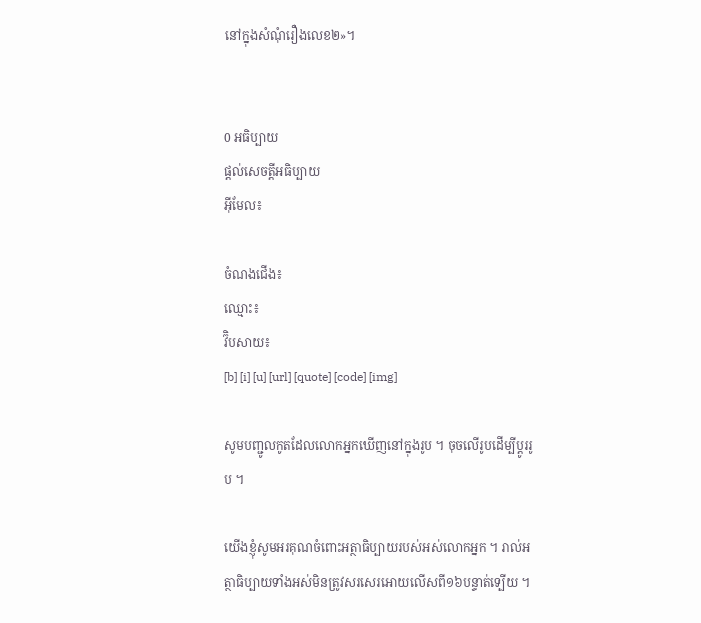នៅក្នុងសំណុំរឿងលេខ២»។


0 អធិប្បាយ
ផ្តល់សេចត្តីអធិប្បាយ
អ៊ីមែល៖

ចំណងជើង៖
ឈ្មោះ៖
វ៊ិបសាយ៖
[b] [i] [u] [url] [quote] [code] [img]

សូមបញ្ជូលកូតដែលលោកអ្នកឃើញនៅក្នុងរូប ។ ចុចលើរូបដើម្បីប្តូររូប ។

យើងខ្ញុំសូមអរគុណចំពោះអត្ថាធិប្បាយរបស់អស់លោកអ្នក ។ រាល់អត្ថាធិប្បាយទាំងអស់មិនត្រូវសរសេរអោយលើសពី១៦បន្ទាត់ទ្បើយ ។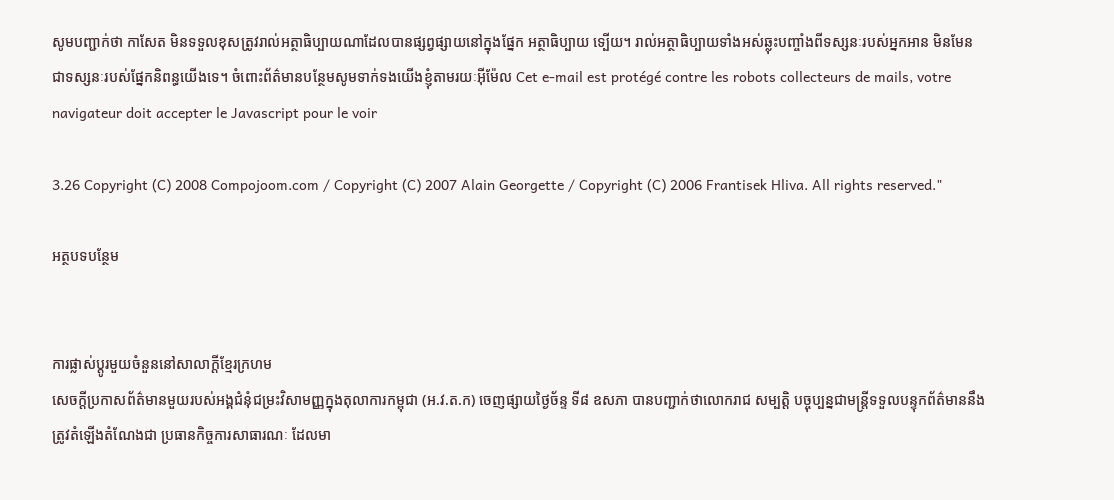សូមបញ្ជាក់ថា កាសែត មិនទទួលខុសត្រូវរាល់អត្ថាធិប្បាយណាដែលបានផ្សព្វផ្សាយនៅក្នុងផ្នែក អត្ថាធិប្បាយ ទ្បើយ។ រាល់អត្ថាធិប្បាយទាំងអស់ឆ្លុះបញ្ចាំងពីទស្សនៈរបស់អ្នកអាន មិនមែនជាទស្សនៈរបស់ផ្នែកនិពន្ធយើងទេ។ ចំពោះព័ត៌មានបន្ថែមសូមទាក់ទងយើងខ្ញុំតាមរយៈអ៊ីម៉ែល Cet e-mail est protégé contre les robots collecteurs de mails, votre navigateur doit accepter le Javascript pour le voir

3.26 Copyright (C) 2008 Compojoom.com / Copyright (C) 2007 Alain Georgette / Copyright (C) 2006 Frantisek Hliva. All rights reserved."

អត្ថបទបន្ថែម


ការផ្លាស់ប្តូរមួយចំនួននៅសាលាក្តីខ្មែរក្រហម
សេចក្តីប្រកាសព័ត៌មានមួយរបស់អង្គជំនុំជម្រះវិសាមញ្ញក្នុងតុលាការកម្ពុជា (អ.វ.ត.ក) ចេញផ្សាយថ្ងៃច័ន្ទ ទី៨ ឧសភា បានបញ្ជាក់ថាលោករាជ សម្បត្តិ បច្ចុប្បន្នជាមន្រ្តីទទួលបន្ទុកព័ត៌មាននឹងត្រូវតំឡើងតំណែងជា ប្រធានកិច្ចការសាធារណៈ ដែលមា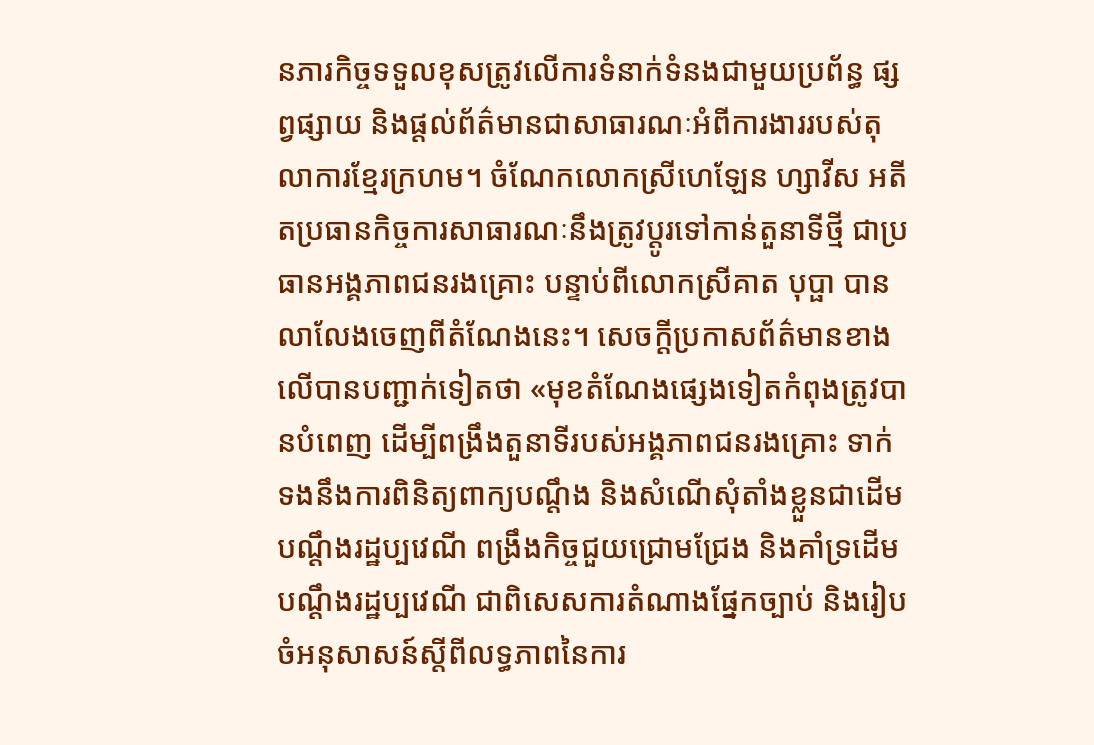នភារកិច្ចទទួលខុសត្រូវលើការទំនាក់ទំនងជាមួយប្រព័ន្ធ ផ្សព្វផ្សាយ និងផ្តល់ព័ត៌មានជាសាធារណៈអំពីការងាររបស់តុលាការខ្មែរក្រហម។ ចំណែកលោកស្រីហេឡែន ហ្សាវីស អតីតប្រធានកិច្ចការសាធារណៈនឹងត្រូវប្តូរទៅកាន់តួនាទីថ្មី ជាប្រធានអង្គភាពជនរងគ្រោះ បន្ទាប់ពីលោកស្រីគាត បុប្ផា បានលាលែងចេញពីតំណែងនេះ។ សេចក្តីប្រកាសព័ត៌មានខាងលើបានបញ្ជាក់ទៀតថា «មុខតំណែងផ្សេងទៀតកំពុងត្រូវបានបំពេញ ដើម្បីពង្រឹងតួនាទីរបស់អង្គភាពជនរងគ្រោះ ទាក់ទងនឹងការពិនិត្យពាក្យបណ្តឹង និងសំណើសុំតាំងខ្លួនជាដើមបណ្តឹងរដ្ឋប្បវេណី ពង្រឹងកិច្ចជួយជ្រោមជ្រែង និងគាំទ្រដើមបណ្តឹងរដ្ឋប្បវេណី ជាពិសេសការតំណាងផ្នែកច្បាប់ និងរៀបចំអនុសាសន៍ស្តីពីលទ្ធភាពនៃការ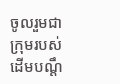ចូលរួមជាក្រុមរបស់ដើមបណ្តឹ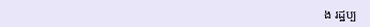ង រដ្ឋប្ប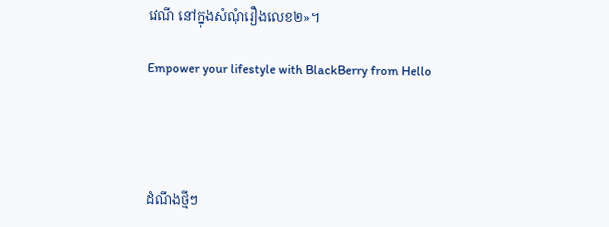វេណី នៅក្នុងសំណុំរឿងលេខ២»។

Empower your lifestyle with BlackBerry from Hello




ដំណឹងថ្មីៗ